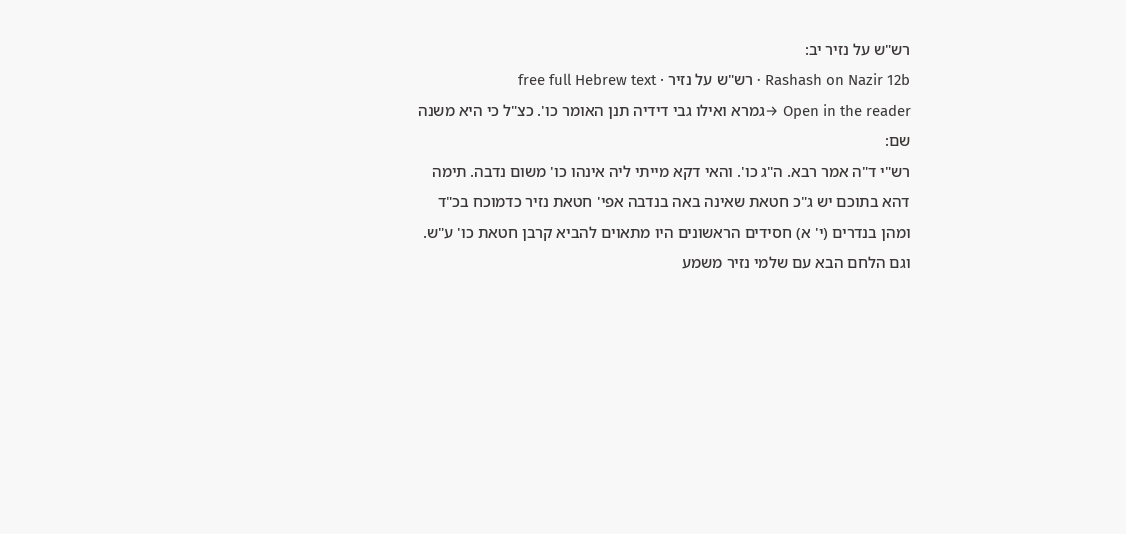רש"ש על נזיר יב:
Rashash on Nazir 12b · רש"ש על נזיר · free full Hebrew text
Open in the reader →גמרא ואילו גבי דידיה תנן האומר כו'. כצ"ל כי היא משנה שם:
רש"י ד"ה אמר רבא. ה"ג כו'. והאי דקא מייתי ליה אינהו כו' משום נדבה. תימה דהא בתוכם יש ג"כ חטאת שאינה באה בנדבה אפי' חטאת נזיר כדמוכח בכ"ד ומהן בנדרים (י' א) חסידים הראשונים היו מתאוים להביא קרבן חטאת כו' ע"ש. וגם הלחם הבא עם שלמי נזיר משמע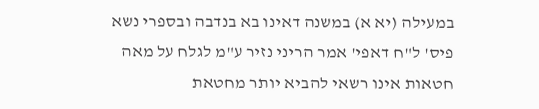במעילה (יא א) במשנה דאינו בא בנדבה ובספרי נשא פיס' ל"ח דאפי' אמר הריני נזיר ע"מ לגלח על מאה חטאות אינו רשאי להביא יותר מחטאת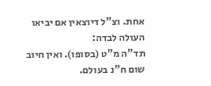אחת. וצ"ל דיוצאין אם יביאו העולה לבדה:
תד"ה מ"ט (בסופו). ואין חיוב שום ח"נ בעולם.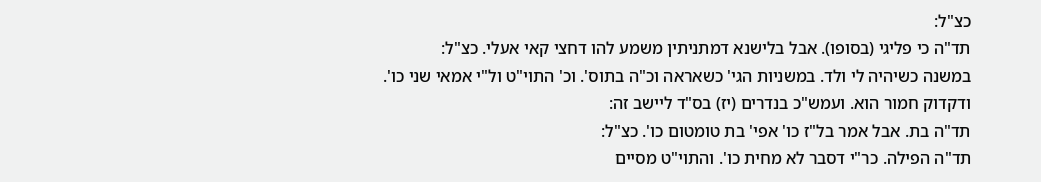כצ"ל:
תד"ה כי פליגי (בסופו). אבל בלישנא דמתניתין משמע להו דחצי קאי אעלי. כצ"ל:
במשנה כשיהיה לי ולד. במשניות הגי' כשאראה וכ"ה בתוס'. וכ' התוי"ט ול"י אמאי שני כו'. ודקדוק חמור הוא. ועמש"כ בנדרים (יז) בס"ד ליישב זה:
תד"ה בת. אבל אמר בל"ז כו' אפי' בת טומטום כו'. כצ"ל:
תד"ה הפילה. כר"י דסבר לא מחית כו'. והתוי"ט מסיים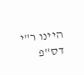היינו ר"י דס"פ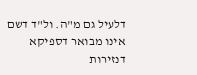דלעיל גם מ"ה. ול"ד דשם אינו מבואר דספיקא דנזירות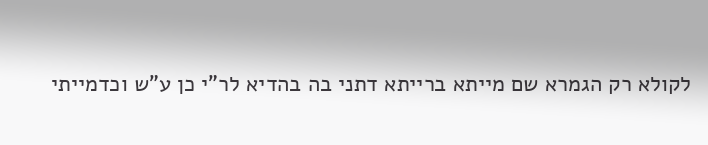לקולא רק הגמרא שם מייתא ברייתא דתני בה בהדיא לר"י כן ע"ש וכדמייתי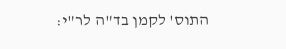התוס' לקמן בד"ה לר"י: